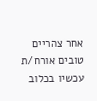אחר צהריים טובים אורח/ת
עכשיו בכלוב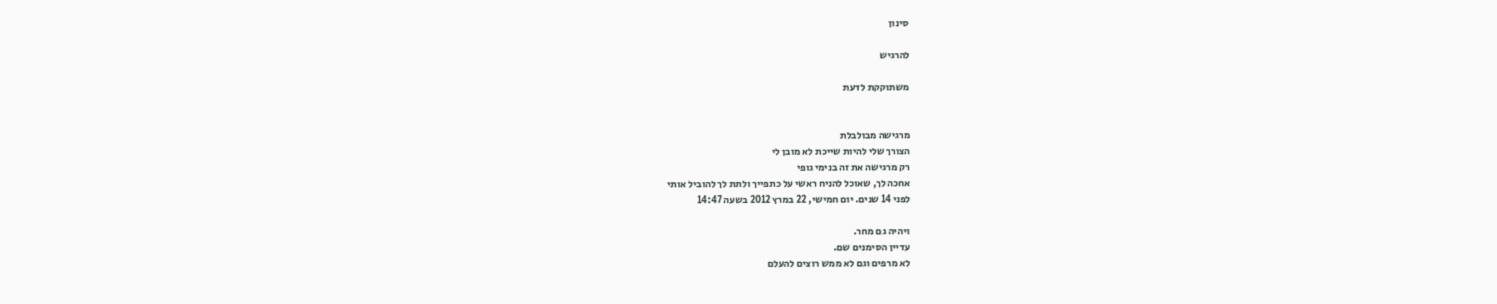סינון

להרגיש

משתוקקת לדעת


מרגישה מבולבלת
הצורך שלי להיות שייכת לא מובן לי
רק מרגישה את זה בנימי גופי
אחכה לך, שאוכל להניח ראשי על כתפייך ולתת לך להוביל אותי
לפני 14 שנים. יום חמישי, 22 במרץ 2012 בשעה 14:47

ויהיה גם מחר.
עדיין הסימנים שם.
לא מרפים וגם לא ממש רוצים להעלם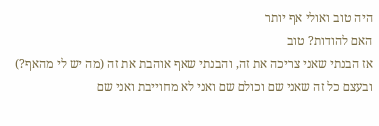היה טוב ואולי אף יותר
האם להודות? טוב
אז הבנתי שאני צריכה את זה, והבנתי שאף אוהבת את זה (מה יש לי מהאף?)
ובעצם כל זה שאני שם וכולם שם ואני לא מחוייבת ואני שם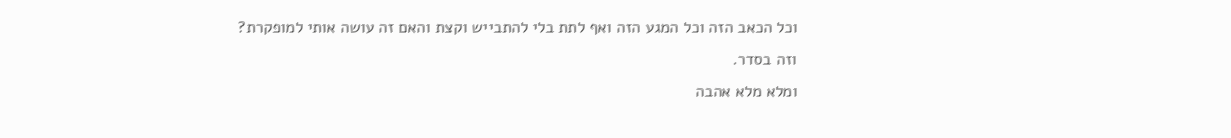וכל הכאב הזה וכל המגע הזה ואף לתת בלי להתבייש וקצת והאם זה עושה אותי למופקרת?
וזה בסדר.
ומלא מלא אהבה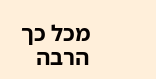מכל כך הרבה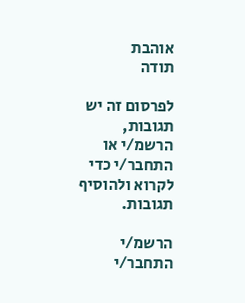אוהבת
תודה

לפרסום זה יש תגובות, הרשמ/י או התחבר/י כדי לקרוא ולהוסיף תגובות.

הרשמ/י התחבר/י